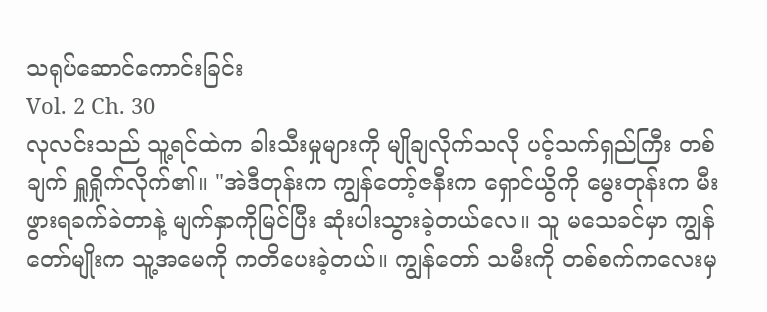သရုပ်ဆောင်ကောင်းခြင်း
Vol. 2 Ch. 30
လုလင်းသည် သူ့ရင်ထဲက ခါးသီးမှုများကို မျိုချလိုက်သလို ပင့်သက်ရှည်ကြီး တစ်ချက် ရှူရှိုက်လိုက်၏။ "အဲဒီတုန်းက ကျွန်တော့်ဇနီးက ရှောင်ယွိကို မွေးတုန်းက မီးဖွားရခက်ခဲတာနဲ့ မျက်နှာကိုမြင်ပြီး ဆုံးပါးသွားခဲ့တယ်လေ။ သူ မသေခင်မှာ ကျွန်တော်မျိုးက သူ့အမေကို ကတိပေးခဲ့တယ်။ ကျွန်တော် သမီးကို တစ်စက်ကလေးမှ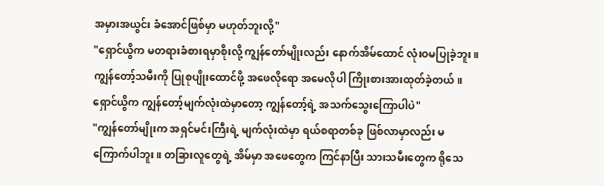အမှားအယွင်း ခံအောင်ဖြစ်မှာ မဟုတ်ဘူးလို့"
"ရှောင်ယွိက မတရားခံစားရမှာစိုးလို့ ကျွန်တော်မျိုးလည်း နောက်အိမ်ထောင် လုံးဝမပြုခဲ့ဘူး။ ကျွန်တော့်သမီးကို ပြုစုပျိုးထောင်ဖို့ အဖေလိုရော အမေလိုပါ ကြိုးစားအားထုတ်ခဲ့တယ်။ ရှောင်ယွိက ကျွန်တော့်မျက်လုံးထဲမှာတော့ ကျွန်တော့်ရဲ့ အသက်သွေးကြောပါပဲ"
"ကျွန်တော်မျိုးက အရှင်မင်းကြီးရဲ့ မျက်လုံးထဲမှာ ရယ်စရာတစ်ခု ဖြစ်လာမှာလည်း မကြောက်ပါဘူး။ တခြားလူတွေရဲ့ အိမ်မှာ အဖေတွေက ကြင်နာပြီး သားသမီးတွေက ရိုသေ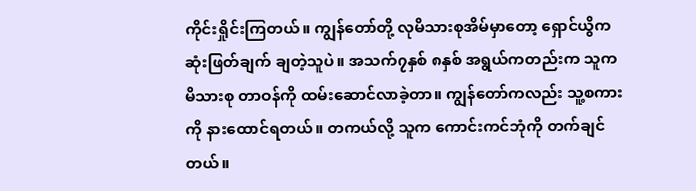ကိုင်းရှိုင်းကြတယ်။ ကျွန်တော်တို့ လုမိသားစုအိမ်မှာတော့ ရှောင်ယွိက ဆုံးဖြတ်ချက် ချတဲ့သူပဲ။ အသက်၇နှစ် ၈နှစ် အရွယ်ကတည်းက သူက မိသားစု တာဝန်ကို ထမ်းဆောင်လာခဲ့တာ။ ကျွန်တော်ကလည်း သူ့စကားကို နားထောင်ရတယ်။ တကယ်လို့ သူက ကောင်းကင်ဘုံကို တက်ချင်တယ်။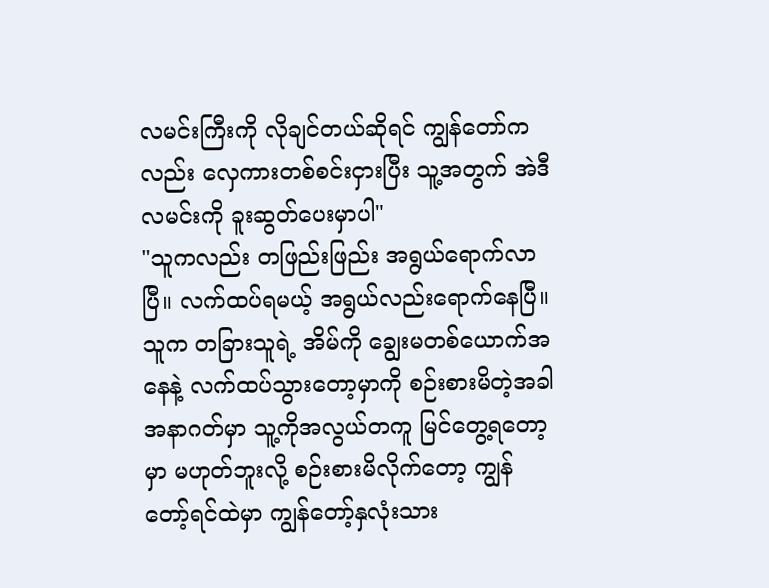လမင်းကြီးကို လိုချင်တယ်ဆိုရင် ကျွန်တော်ကလည်း လှေကားတစ်စင်းငှားပြီး သူ့အတွက် အဲဒီလမင်းကို ခူးဆွတ်ပေးမှာပါ"
"သူကလည်း တဖြည်းဖြည်း အရွယ်ရောက်လာပြီ။ လက်ထပ်ရမယ့် အရွယ်လည်းရောက်နေပြီ။ သူက တခြားသူရဲ့ အိမ်ကို ချွေးမတစ်ယောက်အနေနဲ့ လက်ထပ်သွားတော့မှာကို စဉ်းစားမိတဲ့အခါ အနာဂတ်မှာ သူ့ကိုအလွယ်တကူ မြင်တွေ့ရတော့မှာ မဟုတ်ဘူးလို့ စဉ်းစားမိလိုက်တော့ ကျွန်တော့်ရင်ထဲမှာ ကျွန်တော့်နှလုံးသား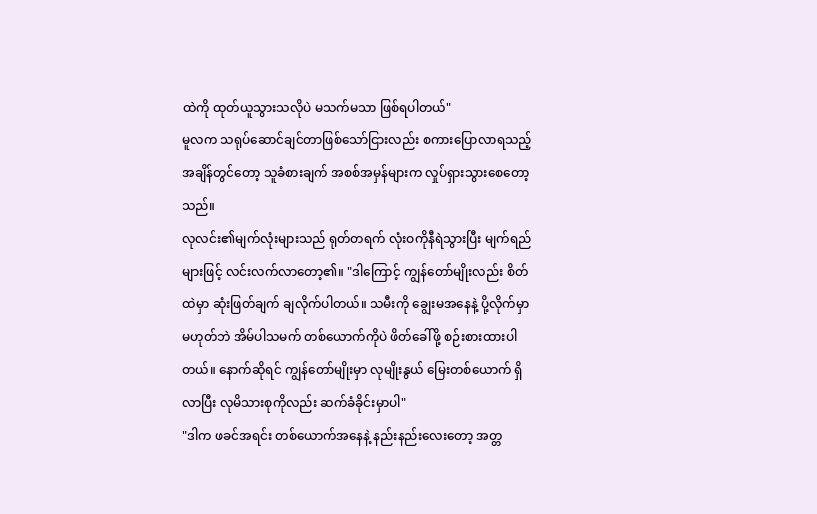ထဲကို ထုတ်ယူသွားသလိုပဲ မသက်မသာ ဖြစ်ရပါတယ်"
မူလက သရုပ်ဆောင်ချင်တာဖြစ်သော်ငြားလည်း စကားပြောလာရသည့် အချိန်တွင်တော့ သူခံစားချက် အစစ်အမှန်များက လှုပ်ရှားသွားစေတော့သည်။
လုလင်း၏မျက်လုံးများသည် ရုတ်တရက် လုံးဝကိုနီရဲသွားပြီး မျက်ရည်များဖြင့် လင်းလက်လာတော့၏။ "ဒါကြောင့် ကျွန်တော်မျိုးလည်း စိတ်ထဲမှာ ဆုံးဖြတ်ချက် ချလိုက်ပါတယ်။ သမီးကို ချွေးမအနေနဲ့ ပို့လိုက်မှာမဟုတ်ဘဲ အိမ်ပါသမက် တစ်ယောက်ကိုပဲ ဖိတ်ခေါ်ဖို့ စဉ်းစားထားပါတယ်။ နောက်ဆိုရင် ကျွန်တော်မျိုးမှာ လုမျိုးနွယ် မြေးတစ်ယောက် ရှိလာပြီး လုမိသားစုကိုလည်း ဆက်ခံခိုင်းမှာပါ"
"ဒါက ဖခင်အရင်း တစ်ယောက်အနေနဲ့ နည်းနည်းလေးတော့ အတ္တ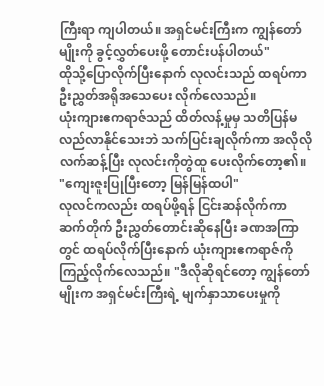ကြီးရာ ကျပါတယ်။ အရှင်မင်းကြီးက ကျွန်တော်မျိုးကို ခွင့်လွှတ်ပေးဖို့ တောင်းပန်ပါတယ်"
ထိုသို့ပြောလိုက်ပြီးနောက် လုလင်းသည် ထရပ်ကာ ဦးညွှတ်အရိုအသေပေး လိုက်လေသည်။
ယုံးကျားဧကရာဇ်သည် ထိတ်လန့်မှုမှ သတိပြန်မလည်လာနိုင်သေးဘဲ သက်ပြင်းချလိုက်ကာ အလိုလိုလက်ဆန့်ပြီး လုလင်းကိုတွဲထူ ပေးလိုက်တော့၏။ "ကျေးဇူးပြုပြီးတော့ မြန်မြန်ထပါ"
လုလင်ကလည်း ထရပ်ဖို့ရန် ငြင်းဆန်လိုက်ကာ ဆက်တိုက် ဦးညွှတ်တောင်းဆိုနေပြီး ခဏအကြာတွင် ထရပ်လိုက်ပြီးနောက် ယုံးကျားဧကရာဇ်ကို ကြည့်လိုက်လေသည်။ "ဒီလိုဆိုရင်တော့ ကျွန်တော်မျိုးက အရှင်မင်းကြီးရဲ့ မျက်နှာသာပေးမှုကို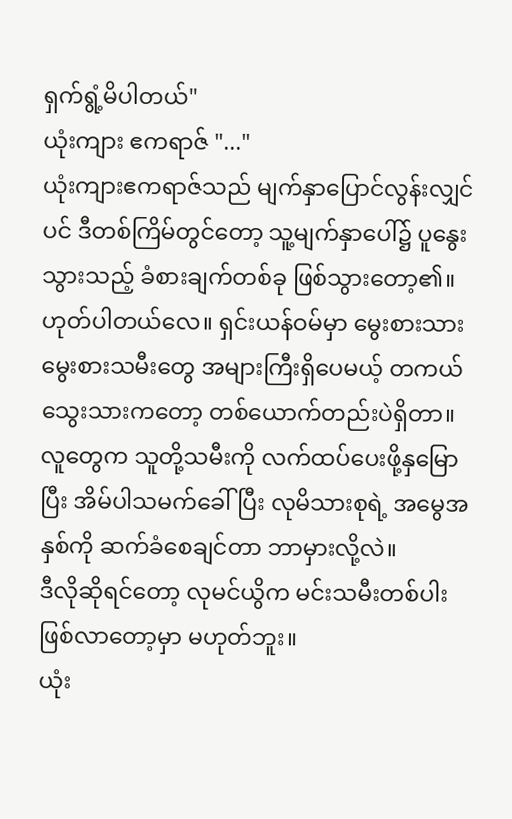ရှက်ရွံ့မိပါတယ်"
ယုံးကျား ဧကရာဇ် "..."
ယုံးကျားဧကရာဇ်သည် မျက်နှာပြောင်လွန်းလျှင်ပင် ဒီတစ်ကြိမ်တွင်တော့ သူ့မျက်နှာပေါ်၌ ပူနွေးသွားသည့် ခံစားချက်တစ်ခု ဖြစ်သွားတော့၏။
ဟုတ်ပါတယ်လေ။ ရှင်းယန်ဝမ်မှာ မွေးစားသား မွေးစားသမီးတွေ အများကြီးရှိပေမယ့် တကယ် သွေးသားကတော့ တစ်ယောက်တည်းပဲရှိတာ။ လူတွေက သူတို့သမီးကို လက်ထပ်ပေးဖို့နှမြောပြီး အိမ်ပါသမက်ခေါ်ပြီး လုမိသားစုရဲ့ အမွေအနှစ်ကို ဆက်ခံစေချင်တာ ဘာမှားလို့လဲ။
ဒီလိုဆိုရင်တော့ လုမင်ယွိက မင်းသမီးတစ်ပါး ဖြစ်လာတော့မှာ မဟုတ်ဘူး။
ယုံး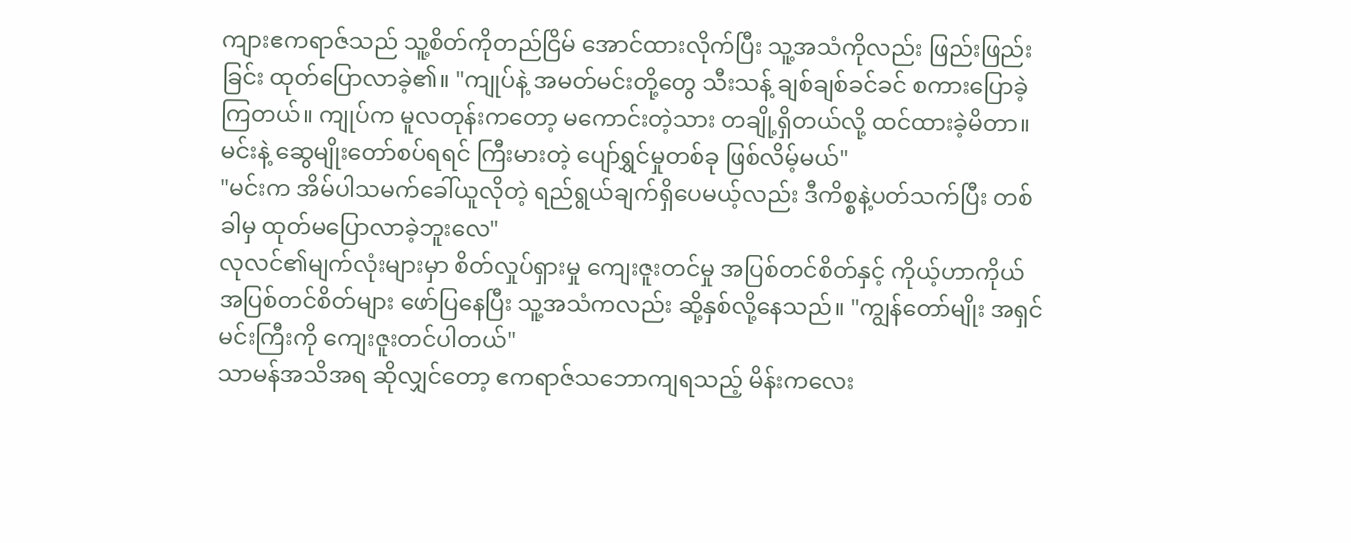ကျားဧကရာဇ်သည် သူ့စိတ်ကိုတည်ငြိမ် အောင်ထားလိုက်ပြီး သူ့အသံကိုလည်း ဖြည်းဖြည်းခြင်း ထုတ်ပြောလာခဲ့၏။ "ကျုပ်နဲ့ အမတ်မင်းတို့တွေ သီးသန့် ချစ်ချစ်ခင်ခင် စကားပြောခဲ့ကြတယ်။ ကျုပ်က မူလတုန်းကတော့ မကောင်းတဲ့သား တချို့ရှိတယ်လို့ ထင်ထားခဲ့မိတာ။ မင်းနဲ့ ဆွေမျိုးတော်စပ်ရရင် ကြီးမားတဲ့ ပျော်ရွှင်မှုတစ်ခု ဖြစ်လိမ့်မယ်"
"မင်းက အိမ်ပါသမက်ခေါ်ယူလိုတဲ့ ရည်ရွယ်ချက်ရှိပေမယ့်လည်း ဒီကိစ္စနဲ့ပတ်သက်ပြီး တစ်ခါမှ ထုတ်မပြောလာခဲ့ဘူးလေ"
လုလင်၏မျက်လုံးများမှာ စိတ်လှုပ်ရှားမှု ကျေးဇူးတင်မှု အပြစ်တင်စိတ်နှင့် ကိုယ့်ဟာကိုယ် အပြစ်တင်စိတ်များ ဖော်ပြနေပြီး သူ့အသံကလည်း ဆို့နှစ်လို့နေသည်။ "ကျွန်တော်မျိုး အရှင်မင်းကြီးကို ကျေးဇူးတင်ပါတယ်"
သာမန်အသိအရ ဆိုလျှင်တော့ ဧကရာဇ်သဘောကျရသည့် မိန်းကလေး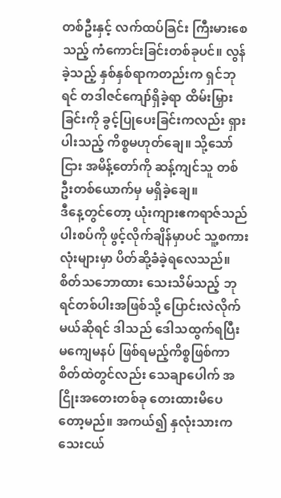တစ်ဦးနှင့် လက်ထပ်ခြင်း ကြီးမားစေသည့် ကံကောင်းခြင်းတစ်ခုပင်။ လွန်ခဲ့သည့် နှစ်နှစ်ရာကတည်းက ရှင်ဘုရင် တဒါဇင်ကျော်ရှိခဲ့ရာ ထိမ်းမြှားခြင်းကို ခွင့်ပြုပေးခြင်းကလည်း ရှားပါးသည့် ကိစ္စမဟုတ်ချေ။ သို့သော်ငြား အမိန့်တော်ကို ဆန့်ကျင်သူ တစ်ဦးတစ်ယောက်မှ မရှိခဲ့ချေ။
ဒီနေ့တွင်တော့ ယုံးကျားဧကရာဇ်သည် ပါးစပ်ကို ဖွင့်လိုက်ချိန်မှာပင် သူ့စကားလုံးများမှာ ပိတ်ဆို့ခံခဲ့ရလေသည်။
စိတ်သဘောထား သေးသိမ်သည့် ဘုရင်တစ်ပါးအဖြစ်သို့ ပြောင်းလဲလိုက်မယ်ဆိုရင် ဒါသည် ဒေါသထွက်ရပြီး မကျေမနပ် ဖြစ်ရမည့်ကိစ္စဖြစ်ကာ စိတ်ထဲတွင်လည်း သေချာပေါက် အငြိုးအတေးတစ်ခု တေးထားမိပေတော့မည်။ အကယ်၍ နှလုံးသားက သေးငယ်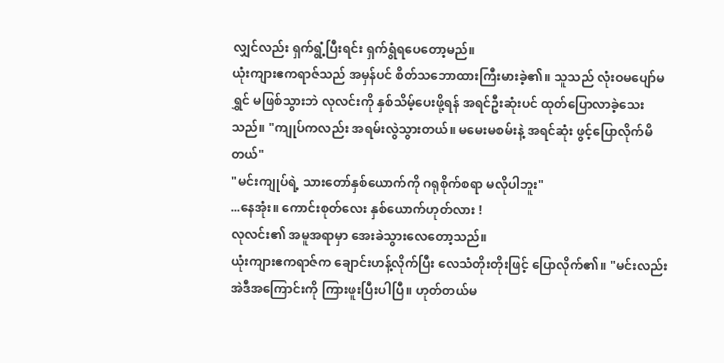လျှင်လည်း ရှက်ရွံ့ပြီးရင်း ရှက်ရွံရပေတော့မည်။
ယုံးကျားဧကရာဇ်သည် အမှန်ပင် စိတ်သဘောထားကြီးမားခဲ့၏။ သူသည် လုံးဝမပျော်မရွှင် မဖြစ်သွားဘဲ လုလင်းကို နှစ်သိမ့်ပေးဖို့ရန် အရင်ဦးဆုံးပင် ထုတ်ပြောလာခဲ့သေးသည်။ "ကျုပ်ကလည်း အရမ်းလွဲသွားတယ်။ မမေးမစမ်းနဲ့ အရင်ဆုံး ဖွင့်ပြောလိုက်မိတယ်"
"မင်းကျုပ်ရဲ့ သားတော်နှစ်ယောက်ကို ဂရုစိုက်စရာ မလိုပါဘူး"
...နေအုံး။ ကောင်းစုတ်လေး နှစ်ယောက်ဟုတ်လား !
လုလင်း၏ အမူအရာမှာ အေးခဲသွားလေတော့သည်။
ယုံးကျားဧကရာဇ်က ချောင်းဟန့်လိုက်ပြီး လေသံတိုးတိုးဖြင့် ပြောလိုက်၏။ "မင်းလည်း အဲဒီအကြောင်းကို ကြားဖူးပြီးပါပြီ။ ဟုတ်တယ်မ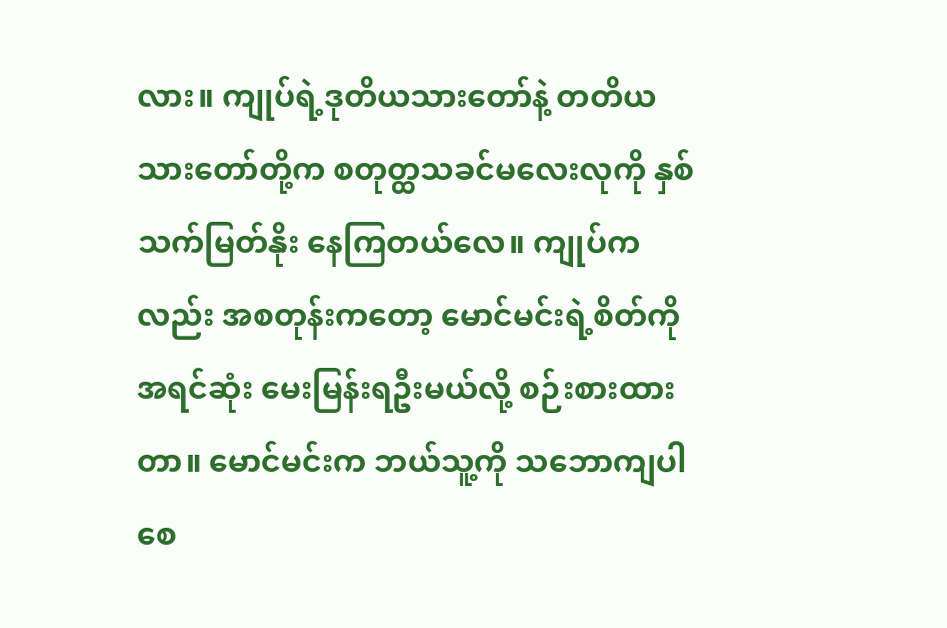လား။ ကျုပ်ရဲ့ဒုတိယသားတော်နဲ့ တတိယသားတော်တို့က စတုတ္ထသခင်မလေးလုကို နှစ်သက်မြတ်နိုး နေကြတယ်လေ။ ကျုပ်ကလည်း အစတုန်းကတော့ မောင်မင်းရဲ့စိတ်ကို အရင်ဆုံး မေးမြန်းရဦးမယ်လို့ စဉ်းစားထားတာ။ မောင်မင်းက ဘယ်သူ့ကို သဘောကျပါစေ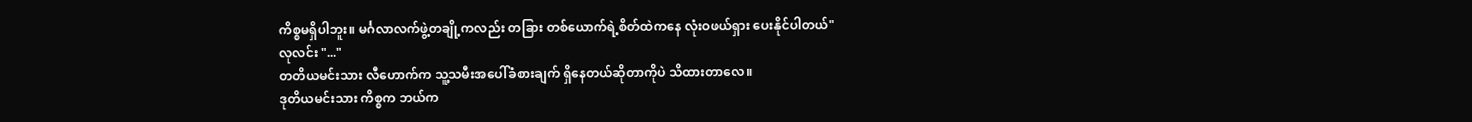ကိစ္စမရှိပါဘူး။ မင်္ဂလာလက်ဖွဲ့တချို့ကလည်း တခြား တစ်ယောက်ရဲ့စိတ်ထဲကနေ လုံးဝဖယ်ရှား ပေးနိုင်ပါတယ်"
လုလင်း "..."
တတိယမင်းသား လီဟောက်က သူ့သမီးအပေါ်ခံစားချက် ရှိနေတယ်ဆိုတာကိုပဲ သိထားတာလေ။
ဒုတိယမင်းသား ကိစ္စက ဘယ်က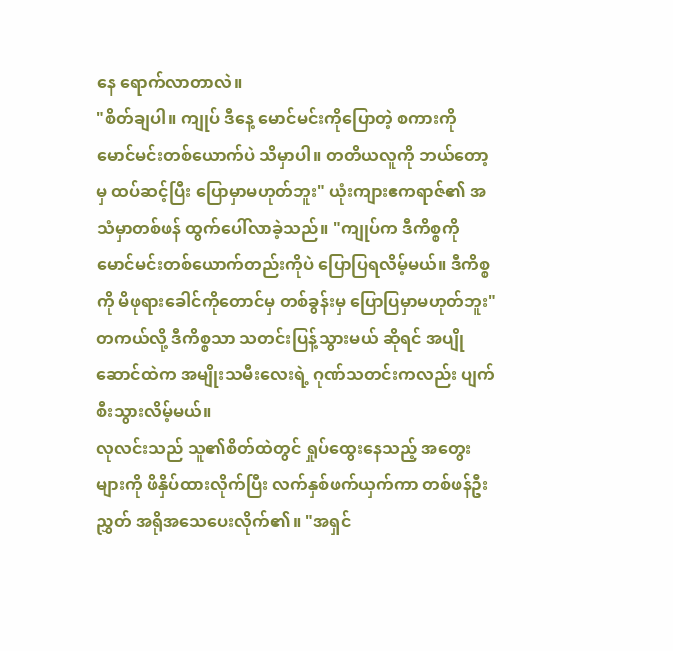နေ ရောက်လာတာလဲ။
"စိတ်ချပါ။ ကျုပ် ဒီနေ့ မောင်မင်းကိုပြောတဲ့ စကားကို မောင်မင်းတစ်ယောက်ပဲ သိမှာပါ။ တတိယလူကို ဘယ်တော့မှ ထပ်ဆင့်ပြီး ပြောမှာမဟုတ်ဘူး" ယုံးကျားဧကရာဇ်၏ အသံမှာတစ်ဖန် ထွက်ပေါ်လာခဲ့သည်။ "ကျုပ်က ဒီကိစ္စကို မောင်မင်းတစ်ယောက်တည်းကိုပဲ ပြောပြရလိမ့်မယ်။ ဒီကိစ္စကို မိဖုရားခေါင်ကိုတောင်မှ တစ်ခွန်းမှ ပြောပြမှာမဟုတ်ဘူး"
တကယ်လို့ ဒီကိစ္စသာ သတင်းပြန့်သွားမယ် ဆိုရင် အပျိုဆောင်ထဲက အမျိုးသမီးလေးရဲ့ ဂုဏ်သတင်းကလည်း ပျက်စီးသွားလိမ့်မယ်။
လုလင်းသည် သူ၏စိတ်ထဲတွင် ရှုပ်ထွေးနေသည့် အတွေးများကို ဖိနှိပ်ထားလိုက်ပြီး လက်နှစ်ဖက်ယှက်ကာ တစ်ဖန်ဦးညွှတ် အရိုအသေပေးလိုက်၏။ "အရှင်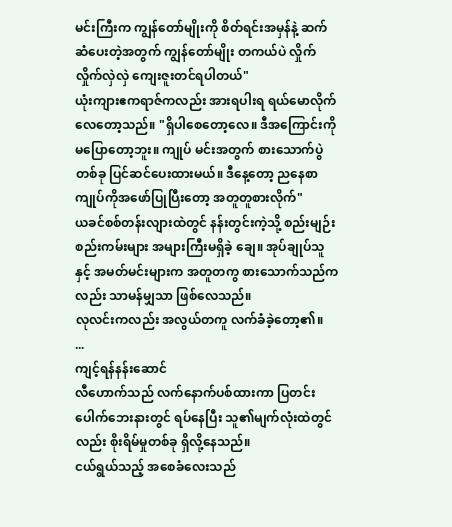မင်းကြီးက ကျွန်တော်မျိုးကို စိတ်ရင်းအမှန်နဲ့ ဆက်ဆံပေးတဲ့အတွက် ကျွန်တော်မျိုး တကယ်ပဲ လှိုက်လှိုက်လှဲလှဲ ကျေးဇူးတင်ရပါတယ်"
ယုံးကျားဧကရာဇ်ကလည်း အားရပါးရ ရယ်မောလိုက် လေတော့သည်။ "ရှိပါစေတော့လေ။ ဒီအကြောင်းကို မပြောတော့ဘူး။ ကျုပ် မင်းအတွက် စားသောက်ပွဲတစ်ခု ပြင်ဆင်ပေးထားမယ်။ ဒီနေ့တော့ ညနေစာ ကျုပ်ကိုအဖော်ပြုပြီးတော့ အတူတူစားလိုက်"
ယခင်စစ်တန်းလျားထဲတွင် နန်းတွင်းကဲ့သို့ စည်းမျဉ်းစည်းကမ်းများ အများကြီးမရှိခဲ့ ချေ။ အုပ်ချုပ်သူနှင့် အမတ်မင်းများက အတူတကွ စားသောက်သည်ကလည်း သာမန်မျှသာ ဖြစ်လေသည်။
လုလင်းကလည်း အလွယ်တကူ လက်ခံခဲ့တော့၏။
...
ကျင့်ရန်နန်းဆောင်
လီဟောက်သည် လက်နောက်ပစ်ထားကာ ပြတင်းပေါက်ဘေးနားတွင် ရပ်နေပြီး သူ၏မျက်လုံးထဲတွင်လည်း စိုးရိမ်မှုတစ်ခု ရှိလို့နေသည်။
ငယ်ရွယ်သည့် အစေခံလေးသည်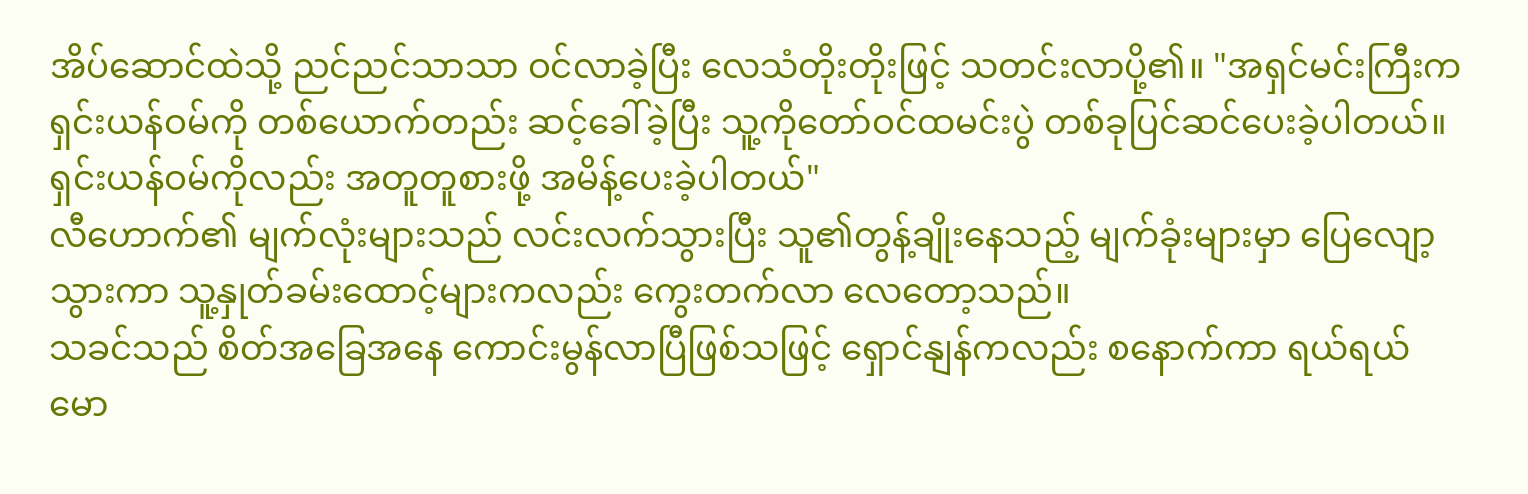အိပ်ဆောင်ထဲသို့ ညင်ညင်သာသာ ဝင်လာခဲ့ပြီး လေသံတိုးတိုးဖြင့် သတင်းလာပို့၏။ "အရှင်မင်းကြီးက ရှင်းယန်ဝမ်ကို တစ်ယောက်တည်း ဆင့်ခေါ်ခဲ့ပြီး သူ့ကိုတော်ဝင်ထမင်းပွဲ တစ်ခုပြင်ဆင်ပေးခဲ့ပါတယ်။ ရှင်းယန်ဝမ်ကိုလည်း အတူတူစားဖို့ အမိန့်ပေးခဲ့ပါတယ်"
လီဟောက်၏ မျက်လုံးများသည် လင်းလက်သွားပြီး သူ၏တွန့်ချိုးနေသည့် မျက်ခုံးများမှာ ပြေလျော့သွားကာ သူ့နှုတ်ခမ်းထောင့်များကလည်း ကွေးတက်လာ လေတော့သည်။
သခင်သည် စိတ်အခြေအနေ ကောင်းမွန်လာပြီဖြစ်သဖြင့် ရှောင်နျန်ကလည်း စနောက်ကာ ရယ်ရယ်မော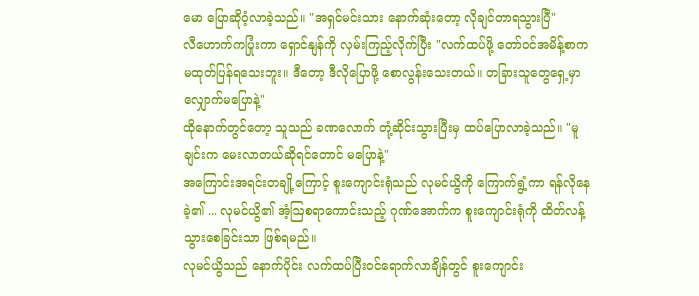မော ပြောဆိုဝံ့လာခဲ့သည်။ "အရှင်မင်းသား နောက်ဆုံးတော့ လိုချင်တာရသွားပြီ"
လီဟောက်ကပြုံးကာ ရှောင်နျန်ကို လှမ်းကြည့်လိုက်ပြီး "လက်ထပ်ဖို့ တော်ဝင်အမိန့်စာက မထုတ်ပြန်ရသေးဘူး။ ဒီတော့ ဒီလိုပြောဖို့ စောလွန်းသေးတယ်။ တခြားသူတွေရှေ့မှာ လျှောက်မပြောနဲ့"
ထိုနောက်တွင်တော့ သူသည် ခဏလောက် တုံ့ဆိုင်းသွားပြီးမှ ထပ်ပြောလာခဲ့သည်။ "မူချင်းက မေးလာတယ်ဆိုရင်တောင် မပြောနဲ့"
အကြောင်းအရင်းတချို့ကြောင့် စူးကျောင်းရုံသည် လုမင်ယွိကို ကြောက်ရွံ့ကာ ရန်လိုနေခဲ့၏ ... လုမင်ယွိ၏ အံ့ဩစရာကောင်းသည့် ဂုဏ်အောက်က စူးကျောင်းရုံကို ထိတ်လန့်သွားစေခြင်းသာ ဖြစ်ရမည်။
လုမင်ယွိသည် နောက်ပိုင်း လက်ထပ်ပြီးဝင်ရောက်လာချိန်တွင် စူးကျောင်း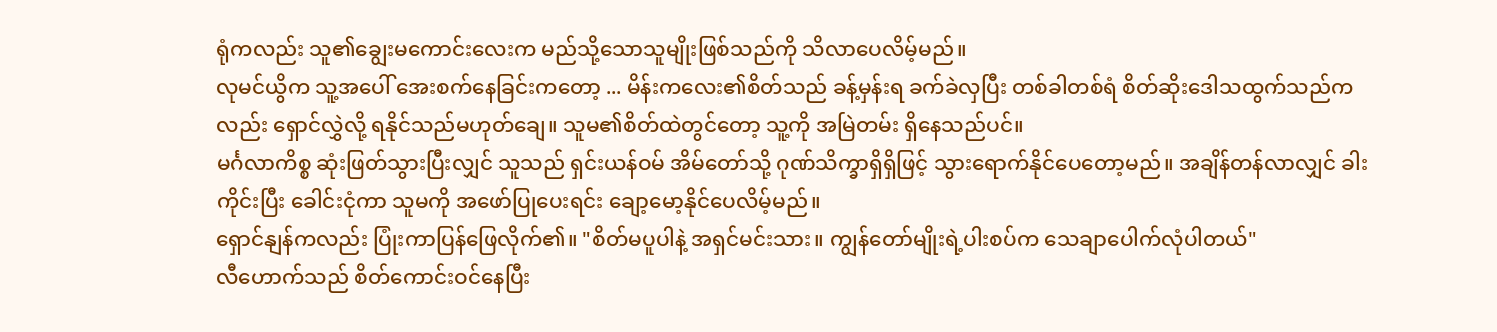ရုံကလည်း သူ၏ချွေးမကောင်းလေးက မည်သို့သောသူမျိုးဖြစ်သည်ကို သိလာပေလိမ့်မည်။
လုမင်ယွိက သူ့အပေါ် အေးစက်နေခြင်းကတော့ ... မိန်းကလေး၏စိတ်သည် ခန့်မှန်းရ ခက်ခဲလှပြီး တစ်ခါတစ်ရံ စိတ်ဆိုးဒေါသထွက်သည်ကလည်း ရှောင်လွှဲလို့ ရနိုင်သည်မဟုတ်ချေ။ သူမ၏စိတ်ထဲတွင်တော့ သူ့ကို အမြဲတမ်း ရှိနေသည်ပင်။
မင်္ဂလာကိစ္စ ဆုံးဖြတ်သွားပြီးလျှင် သူသည် ရှင်းယန်ဝမ် အိမ်တော်သို့ ဂုဏ်သိက္ခာရှိရှိဖြင့် သွားရောက်နိုင်ပေတော့မည်။ အချိန်တန်လာလျှင် ခါးကိုင်းပြီး ခေါင်းငုံကာ သူမကို အဖော်ပြုပေးရင်း ချော့မော့နိုင်ပေလိမ့်မည်။
ရှောင်နျန်ကလည်း ပြုံးကာပြန်ဖြေလိုက်၏။ "စိတ်မပူပါနဲ့ အရှင်မင်းသား။ ကျွန်တော်မျိုးရဲ့ပါးစပ်က သေချာပေါက်လုံပါတယ်"
လီဟောက်သည် စိတ်ကောင်းဝင်နေပြီး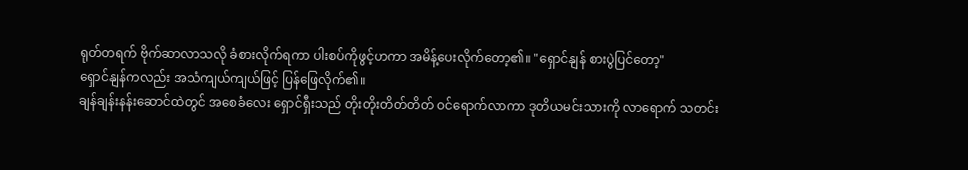ရုတ်တရက် ဗိုက်ဆာလာသလို ခံစားလိုက်ရကာ ပါးစပ်ကိုဖွင့်ဟကာ အမိန့်ပေးလိုက်တော့၏။ "ရှောင်နျန် စားပွဲပြင်တော့"
ရှောင်နျန်ကလည်း အသံကျယ်ကျယ်ဖြင့် ပြန်ဖြေလိုက်၏။
ချန်ချန်းနန်းဆောင်ထဲတွင် အစေခံလေး ရှောင်ရှီးသည် တိုးတိုးတိတ်တိတ် ဝင်ရောက်လာကာ ဒုတိယမင်းသားကို လာရောက် သတင်း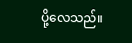ပို့လေသည်။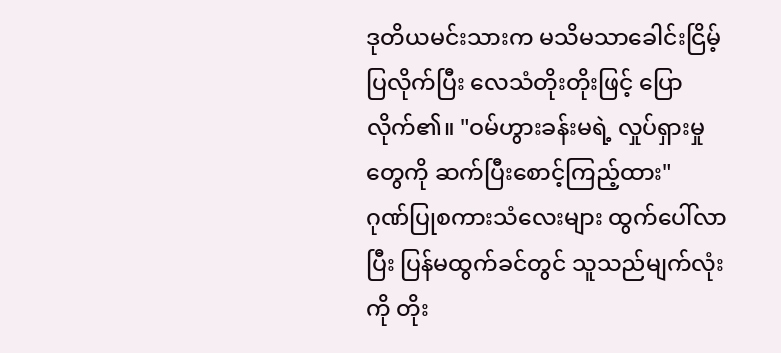ဒုတိယမင်းသားက မသိမသာခေါင်းငြိမ့်ပြလိုက်ပြီး လေသံတိုးတိုးဖြင့် ပြောလိုက်၏။ "ဝမ်ဟွားခန်းမရဲ့ လှုပ်ရှားမှုတွေကို ဆက်ပြီးစောင့်ကြည့်ထား"
ဂုဏ်ပြုစကားသံလေးများ ထွက်ပေါ်လာပြီး ပြန်မထွက်ခင်တွင် သူသည်မျက်လုံးကို တိုး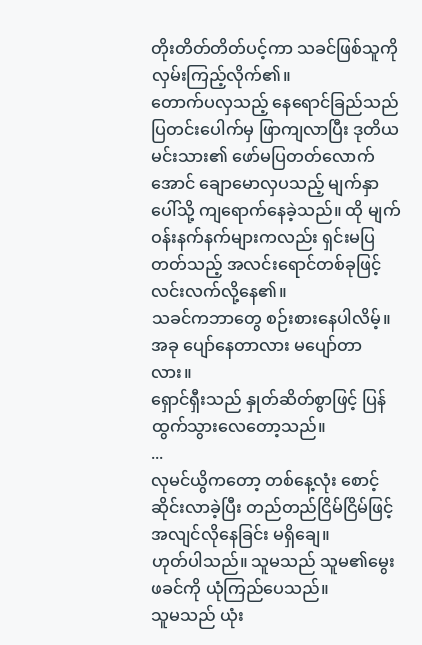တိုးတိတ်တိတ်ပင့်ကာ သခင်ဖြစ်သူကို လှမ်းကြည့်လိုက်၏။
တောက်ပလှသည့် နေရောင်ခြည်သည် ပြတင်းပေါက်မှ ဖြာကျလာပြီး ဒုတိယမင်းသား၏ ဖော်မပြတတ်လောက်အောင် ချောမောလှပသည့် မျက်နှာပေါ်သို့ ကျရောက်နေခဲ့သည်။ ထို မျက်ဝန်းနက်နက်များကလည်း ရှင်းမပြတတ်သည့် အလင်းရောင်တစ်ခုဖြင့် လင်းလက်လို့နေ၏။
သခင်ကဘာတွေ စဉ်းစားနေပါလိမ့်။
အခု ပျော်နေတာလား မပျော်တာလား။
ရှောင်ရှီးသည် နှုတ်ဆိတ်စွာဖြင့် ပြန်ထွက်သွားလေတော့သည်။
...
လုမင်ယွိကတော့ တစ်နေ့လုံး စောင့်ဆိုင်းလာခဲ့ပြီး တည်တည်ငြိမ်ငြိမ်ဖြင့် အလျင်လိုနေခြင်း မရှိချေ။
ဟုတ်ပါသည်။ သူမသည် သူမ၏မွေးဖခင်ကို ယုံကြည်ပေသည်။
သူမသည် ယုံး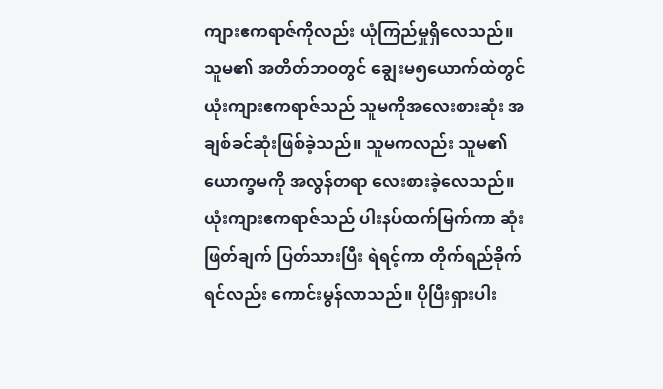ကျားဧကရာဇ်ကိုလည်း ယုံကြည်မှုရှိလေသည်။
သူမ၏ အတိတ်ဘဝတွင် ချွေးမ၅ယောက်ထဲတွင် ယုံးကျားဧကရာဇ်သည် သူမကိုအလေးစားဆုံး အချစ်ခင်ဆုံးဖြစ်ခဲ့သည်။ သူမကလည်း သူမ၏ယောက္ခမကို အလွန်တရာ လေးစားခဲ့လေသည်။
ယုံးကျားဧကရာဇ်သည် ပါးနပ်ထက်မြက်ကာ ဆုံးဖြတ်ချက် ပြတ်သားပြီး ရဲရင့်ကာ တိုက်ရည်ခိုက်ရင်လည်း ကောင်းမွန်လာသည်။ ပိုပြီးရှားပါး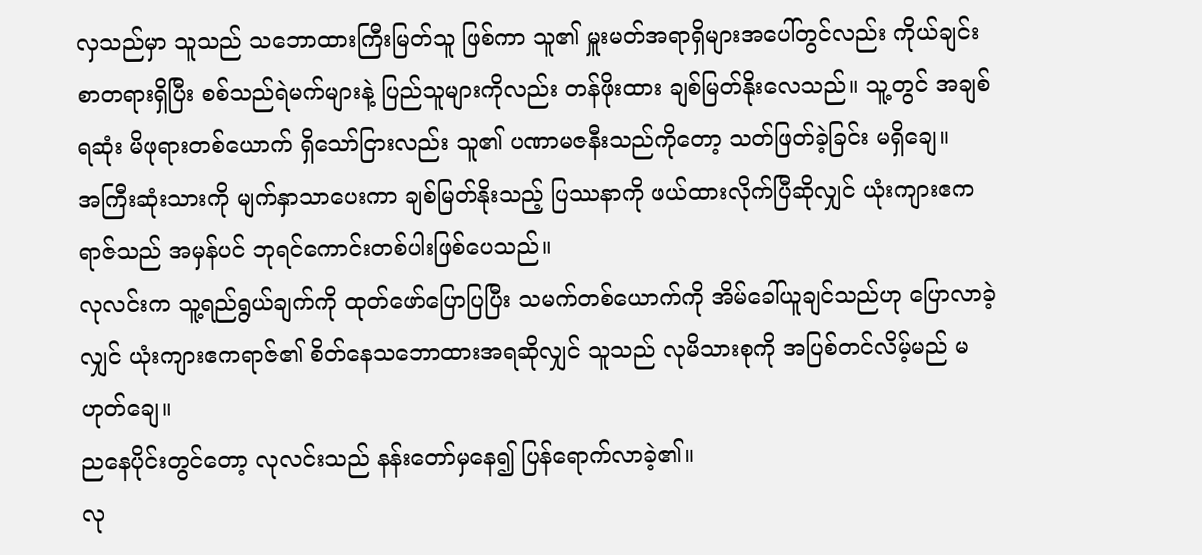လှသည်မှာ သူသည် သဘောထားကြီးမြတ်သူ ဖြစ်ကာ သူ၏ မှူးမတ်အရာရှိများအပေါ်တွင်လည်း ကိုယ်ချင်းစာတရားရှိပြီး စစ်သည်ရဲမက်များနဲ့ ပြည်သူများကိုလည်း တန်ဖိုးထား ချစ်မြတ်နိုးလေသည်။ သူ့တွင် အချစ်ရဆုံး မိဖုရားတစ်ယောက် ရှိသော်ငြားလည်း သူ၏ ပဏာမဇနီးသည်ကိုတော့ သတ်ဖြတ်ခဲ့ခြင်း မရှိချေ။
အကြီးဆုံးသားကို မျက်နှာသာပေးကာ ချစ်မြတ်နိုးသည့် ပြဿနာကို ဖယ်ထားလိုက်ပြီဆိုလျှင် ယုံးကျားဧကရာဇ်သည် အမှန်ပင် ဘုရင်ကောင်းတစ်ပါးဖြစ်ပေသည်။
လုလင်းက သူ့ရည်ရွယ်ချက်ကို ထုတ်ဖော်ပြောပြပြီး သမက်တစ်ယောက်ကို အိမ်ခေါ်ယူချင်သည်ဟု ပြောလာခဲ့လျှင် ယုံးကျားဧကရာဇ်၏ စိတ်နေသဘောထားအရဆိုလျှင် သူသည် လုမိသားစုကို အပြစ်တင်လိမ့်မည် မဟုတ်ချေ။
ညနေပိုင်းတွင်တော့ လုလင်းသည် နန်းတော်မှနေ၍ ပြန်ရောက်လာခဲ့၏။
လု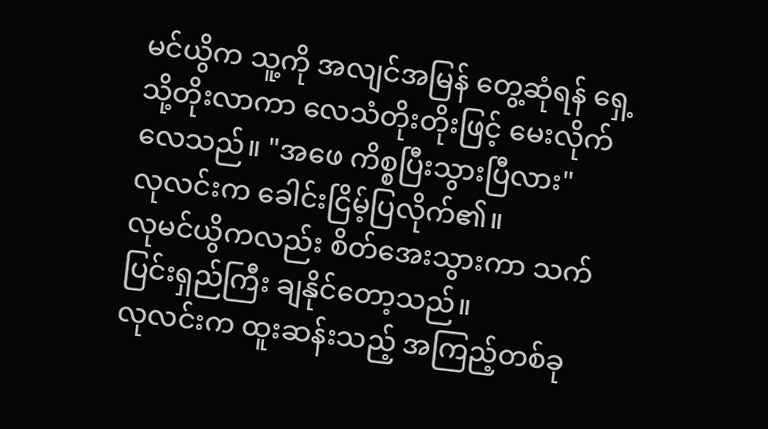မင်ယွိက သူ့ကို အလျင်အမြန် တွေ့ဆုံရန် ရှေ့သို့တိုးလာကာ လေသံတိုးတိုးဖြင့် မေးလိုက်လေသည်။ "အဖေ ကိစ္စပြီးသွားပြီလား"
လုလင်းက ခေါင်းငြိမ့်ပြလိုက်၏။
လုမင်ယွိကလည်း စိတ်အေးသွားကာ သက်ပြင်းရှည်ကြီး ချနိုင်တော့သည်။
လုလင်းက ထူးဆန်းသည့် အကြည့်တစ်ခု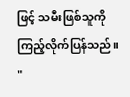ဖြင့် သမီးဖြစ်သူကို ကြည့်လိုက်ပြန်သည်။ "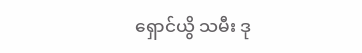ရှောင်ယွိ သမီး ဒု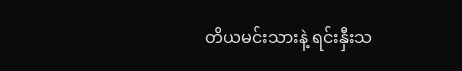တိယမင်းသားနဲ့ ရင်းနှီးသ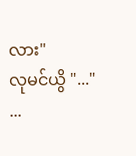လား"
လုမင်ယွိ "..."
...